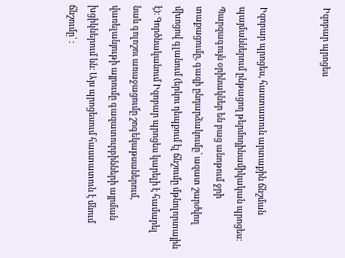Իզոբար պրոցես


Իզոբար պրոցես, հաստատուն արտաքին ճնշման պայմաններում ընթացող թերմոդինամիկական պրոցես։ Պարզագույն օրինակներ են բաց անոթում ջրի տաքացումը, գազի ընդարձակումը՝ ազատ շարժվող մխոցով գլանում (երկու դեպքում էլ ճնշումը մթնոլորտային է)։ Գործնականում Իզոբար պրոցես կարելի է համարել նաև գոլոշու առաջացումը շոգեկաթսաներում, վառելանյութի այրումը գազատուրբինների այրման խցիկներում ևն։ Այս պրոցեսում հաստատուն է մնում ճնշումը՝ :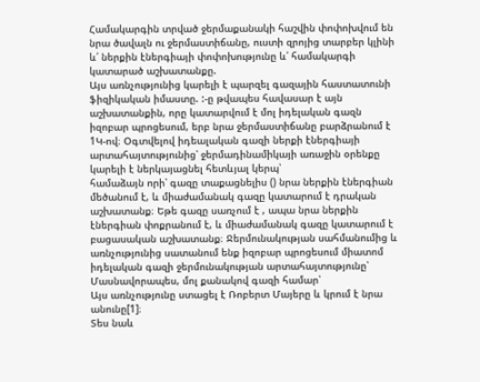Համակարգին տրված ջերմաքանակի հաշվին փոփոխվում են նրա ծավալն ու ջերմաստիճանը, ուստի զրոյից տարբեր կլինի և՛ ներքին էներգիայի փոփոխությունը և՛ համակարգի կատարած աշխատանքը.
Այս առնչությունից կարելի է պարզել գազային հաստատունի ֆիզիկական իմաստը. :-ը թվապես հավասար է այն աշխատանքին, որը կատարվում է մոլ իդելական գազն իզոբար պրոցեսում, երբ նրա ջերմաստիճանը բարձրանում է 1Կ-ով։ Օգտվելով իդեալական գազի ներքի էներգիայի արտահայտությունից՝ ջերմադինամիկայի առաջին օրենքը կարելի է ներկայացնել հետևյալ կերպ՝
համաձայն որի՝ գազը տաքացնելիս () նրա ներքին էներգիան մեծանում է, և միաժամանակ գազը կատարում է դրական աշխատանք։ Եթե գազը սառչում է , ապա նրա ներքին էներգիան փոքրանում է, և միաժամանակ գազը կատարում է բացասական աշխատանք։ Ջերմունակության սահմանումից և առնչությունից սատանում ենք իզոբար պրոցեսում միատոմ իդելական գազի ջերմունակության արտահայտությունը՝
Մասնավորապես, մոլ քանակով գազի համար՝
Այս առնչությունը ստացել է Ռոբերտ Մայերը և կրում է նրա անունը[1]։
Տես նաև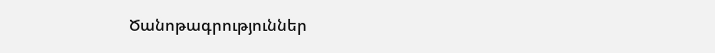Ծանոթագրություններ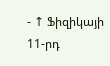- ↑ Ֆիզիկայի 11-րդ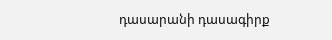դասարանի դասագիրք